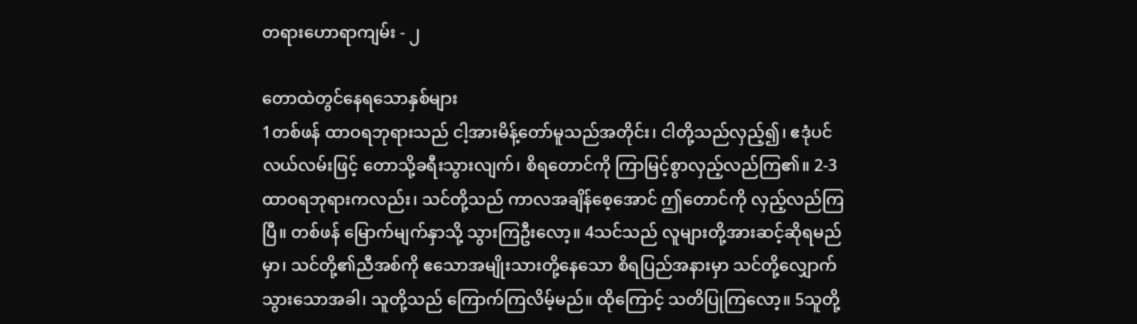တရားဟောရာကျမ်း - ၂

တောထဲတွင်နေရသောနှစ်များ
1တစ်ဖန် ထာဝရဘုရားသည် ငါ့အားမိန့်တော်မူသည်အတိုင်း၊ ငါတို့သည်လှည့်၍၊ ဧဒုံပင်လယ်လမ်းဖြင့် တောသို့ခရီးသွားလျက်၊ စိရတောင်ကို ကြာမြင့်စွာလှည့်လည်ကြ၏။ 2-3ထာဝရဘုရားကလည်း၊ သင်တို့သည် ကာလအချိန်စေ့အောင် ဤတောင်ကို လှည့်လည်ကြပြီ။ တစ်ဖန် မြောက်မျက်နှာသို့ သွားကြဦးလော့။ 4သင်သည် လူများတို့အားဆင့်ဆိုရမည်မှာ၊ သင်တို့၏ညီအစ်ကို ဧသောအမျိုးသားတို့နေသော စိရပြည်အနားမှာ သင်တို့လျှောက်သွားသောအခါ၊ သူတို့သည် ကြောက်ကြလိမ့်မည်။ ထိုကြောင့် သတိပြုကြလော့။ 5သူတို့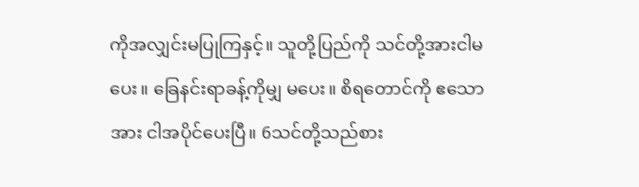ကိုအလျှင်းမပြုကြနှင့်။ သူတို့ပြည်ကို သင်တို့အားငါမပေး။ ခြေနင်းရာခန့်ကိုမျှ မပေး။ စိရတောင်ကို ဧသောအား ငါအပိုင်ပေးပြီ။ 6သင်တို့သည်စား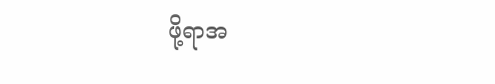ဖို့ရာအ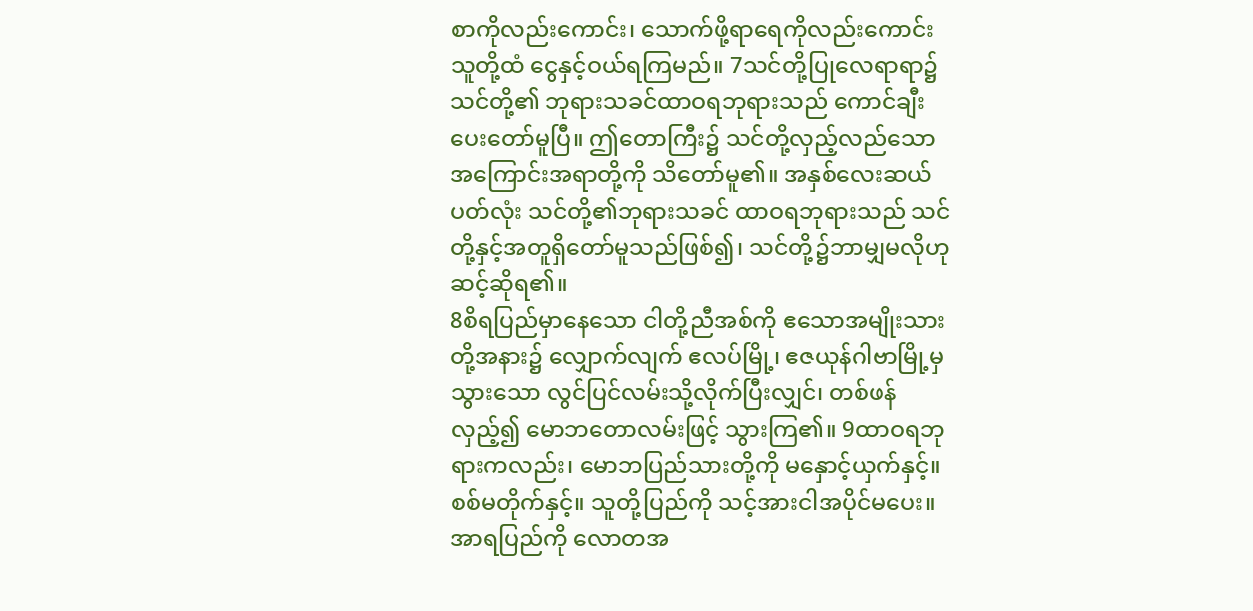စာကိုလည်းကောင်း၊ သောက်ဖို့ရာရေကိုလည်းကောင်း သူတို့ထံ ငွေနှင့်ဝယ်ရကြမည်။ 7သင်တို့ပြုလေရာရာ၌ သင်တို့၏ ဘုရားသခင်ထာဝရဘုရားသည် ကောင်ချီးပေးတော်မူပြီ။ ဤတောကြီး၌ သင်တို့လှည့်လည်သော အကြောင်းအရာတို့ကို သိတော်မူ၏။ အနှစ်လေးဆယ်ပတ်လုံး သင်တို့၏ဘုရားသခင် ထာဝရဘုရားသည် သင်တို့နှင့်အတူရှိတော်မူသည်ဖြစ်၍၊ သင်တို့၌ဘာမျှမလိုဟု ဆင့်ဆိုရ၏။
8စိရပြည်မှာနေသော ငါတို့ညီအစ်ကို ဧသောအမျိုးသားတို့အနား၌ လျှောက်လျက် ဧလပ်မြို့၊ ဧဇယုန်ဂါဗာမြို့မှသွားသော လွင်ပြင်လမ်းသို့လိုက်ပြီးလျှင်၊ တစ်ဖန်လှည့်၍ မောဘတောလမ်းဖြင့် သွားကြ၏။ 9ထာဝရဘုရားကလည်း၊ မောဘပြည်သားတို့ကို မနှောင့်ယှက်နှင့်။ စစ်မတိုက်နှင့်။ သူတို့ပြည်ကို သင့်အားငါအပိုင်မပေး။ အာရပြည်ကို လောတအ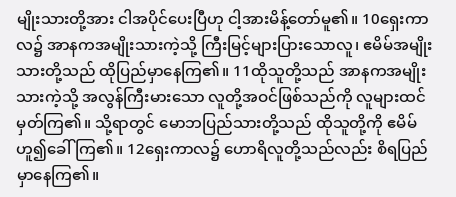မျိုးသားတို့အား ငါအပိုင်ပေးပြီဟု ငါ့အားမိန့်တော်မူ၏။ 10ရှေးကာလ၌ အာနကအမျိုးသားကဲ့သို့ ကြီးမြင့်များပြားသောလူ၊ ဧမိမ်အမျိုးသားတို့သည် ထိုပြည်မှာနေကြ၏။ 11ထိုသူတို့သည် အာနကအမျိုးသားကဲ့သို့ အလွန်ကြီးမားသော လူတို့အဝင်ဖြစ်သည်ကို လူများထင်မှတ်ကြ၏။ သို့ရာတွင် မောဘပြည်သားတို့သည် ထိုသူတို့ကို ဧမိမ်ဟူ၍ခေါ်ကြ၏။ 12ရှေးကာလ၌ ဟောရိလူတို့သည်လည်း စိရပြည်မှာနေကြ၏။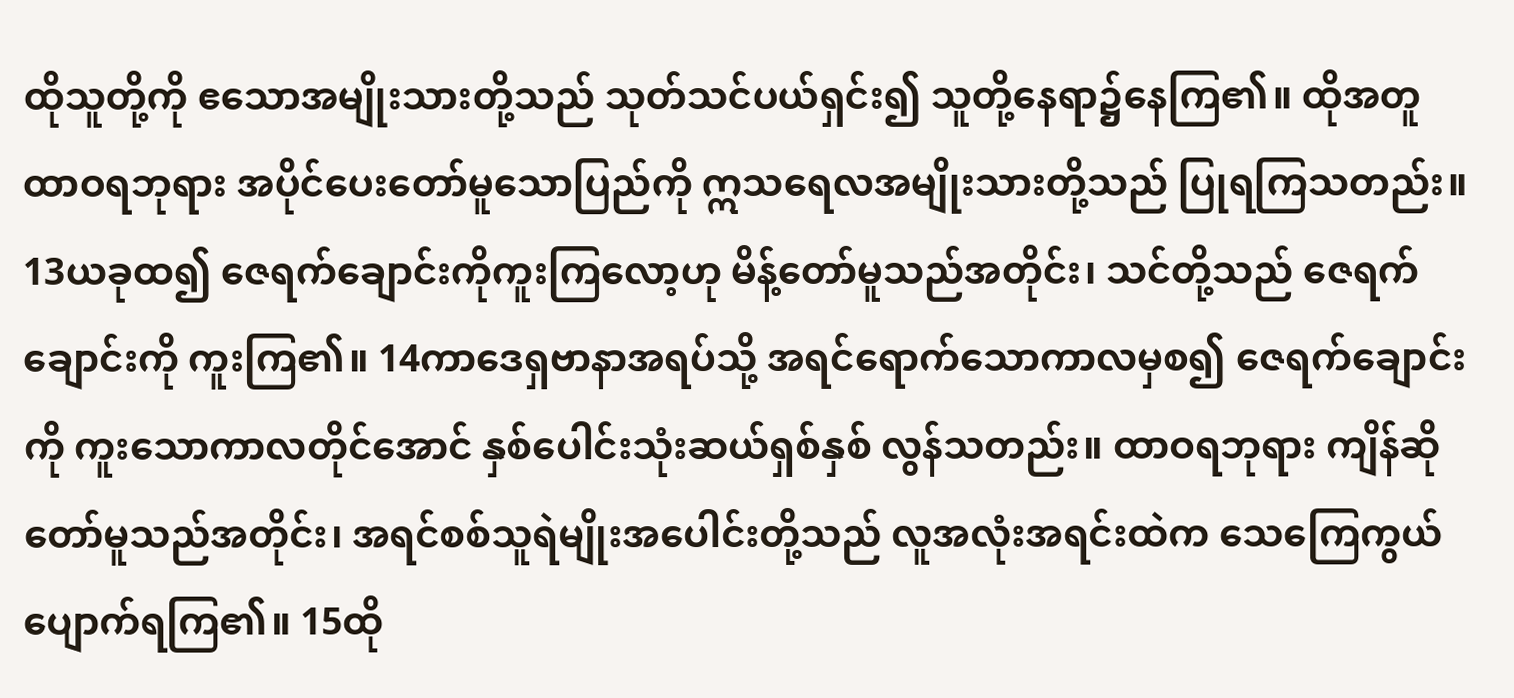ထိုသူတို့ကို ဧသောအမျိုးသားတို့သည် သုတ်သင်ပယ်ရှင်း၍ သူတို့နေရာ၌နေကြ၏။ ထိုအတူ ထာဝရဘုရား အပိုင်ပေးတော်မူသောပြည်ကို ဣသရေလအမျိုးသားတို့သည် ပြုရကြသတည်း။ 13ယခုထ၍ ဇေရက်ချောင်းကိုကူးကြလော့ဟု မိန့်တော်မူသည်အတိုင်း၊ သင်တို့သည် ဇေရက်ချောင်းကို ကူးကြ၏။ 14ကာဒေရှဗာနာအရပ်သို့ အရင်ရောက်သောကာလမှစ၍ ဇေရက်ချောင်းကို ကူးသောကာလတိုင်အောင် နှစ်ပေါင်းသုံးဆယ်ရှစ်နှစ် လွန်သတည်း။ ထာဝရဘုရား ကျိန်ဆိုတော်မူသည်အတိုင်း၊ အရင်စစ်သူရဲမျိုးအပေါင်းတို့သည် လူအလုံးအရင်းထဲက သေကြေကွယ်ပျောက်ရကြ၏။ 15ထို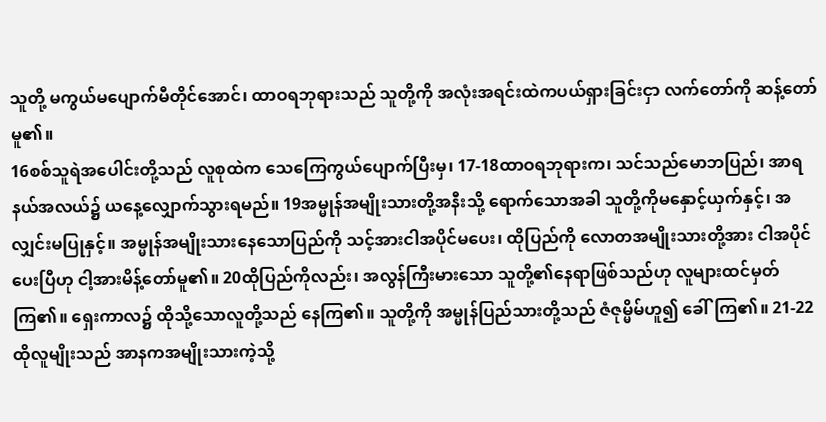သူတို့ မကွယ်မပျောက်မီတိုင်အောင်၊ ထာဝရဘုရားသည် သူတို့ကို အလုံးအရင်းထဲကပယ်ရှားခြင်းငှာ လက်တော်ကို ဆန့်တော်မူ၏။
16စစ်သူရဲအပေါင်းတို့သည် လူစုထဲက သေကြေကွယ်ပျောက်ပြီးမှ၊ 17-18ထာဝရဘုရားက၊ သင်သည်မောဘပြည်၊ အာရနယ်အလယ်၌ ယနေ့လျှောက်သွားရမည်။ 19အမ္မုန်အမျိုးသားတို့အနီးသို့ ရောက်သောအခါ သူတို့ကိုမနှောင့်ယှက်နှင့်၊ အလျှင်းမပြုနှင့်။ အမ္မုန်အမျိုးသားနေသောပြည်ကို သင့်အားငါအပိုင်မပေး၊ ထိုပြည်ကို လောတအမျိုးသားတို့အား ငါအပိုင်ပေးပြီဟု ငါ့အားမိန့်တော်မူ၏။ 20ထိုပြည်ကိုလည်း၊ အလွန်ကြီးမားသော သူတို့၏နေရာဖြစ်သည်ဟု လူများထင်မှတ်ကြ၏။ ရှေးကာလ၌ ထိုသို့သောလူတို့သည် နေကြ၏။ သူတို့ကို အမ္မုန်ပြည်သားတို့သည် ဇံဇုမ္မိမ်ဟူ၍ ခေါ်ကြ၏။ 21-22ထိုလူမျိုးသည် အာနကအမျိုးသားကဲ့သို့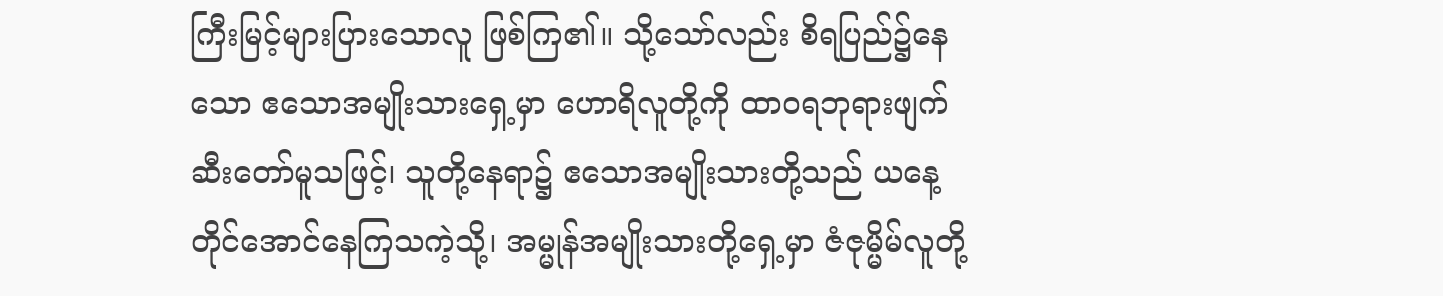ကြီးမြင့်များပြားသောလူ ဖြစ်ကြ၏။ သို့သော်လည်း စိရပြည်၌နေသော ဧသောအမျိုးသားရှေ့မှာ ဟောရိလူတို့ကို ထာဝရဘုရားဖျက်ဆီးတော်မူသဖြင့်၊ သူတို့နေရာ၌ ဧသောအမျိုးသားတို့သည် ယနေ့တိုင်အောင်နေကြသကဲ့သို့၊ အမ္မုန်အမျိုးသားတို့ရှေ့မှာ ဇံဇုမ္မိမ်လူတို့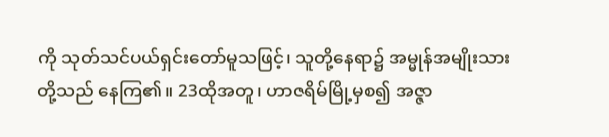ကို သုတ်သင်ပယ်ရှင်းတော်မူသဖြင့်၊ သူတို့နေရာ၌ အမ္မုန်အမျိုးသားတို့သည် နေကြ၏။ 23ထိုအတူ၊ ဟာဇရိမ်မြို့မှစ၍ အဇ္ဇာ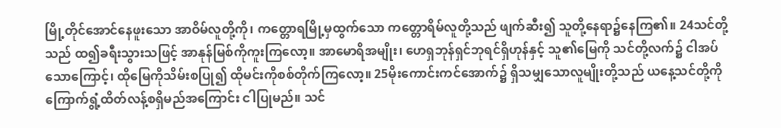မြို့တိုင်အောင်နေဖူးသော အာဝိမ်လူတို့ကို၊ ကတ္တောရမြို့မှထွက်သော ကတ္တောရိမ်လူတို့သည် ဖျက်ဆီး၍ သူတို့နေရာ၌နေကြ၏။ 24သင်တို့သည် ထ၍ခရီးသွားသဖြင့် အာနုန်မြစ်ကိုကူးကြလော့။ အာမောရိအမျိုး၊ ဟေရှဘုန်ရှင်ဘုရင်ရှိဟုန်နှင့် သူ၏မြေကို သင်တို့လက်၌ ငါအပ်သောကြောင့်၊ ထိုမြေကိုသိမ်းစပြု၍ ထိုမင်းကိုစစ်တိုက်ကြလော့။ 25မိုးကောင်းကင်အောက်၌ ရှိသမျှသောလူမျိုးတို့သည် ယနေ့သင်တို့ကို ကြောက်ရွံ့ထိတ်လန့်စရှိမည်အကြောင်း ငါပြုမည်။ သင်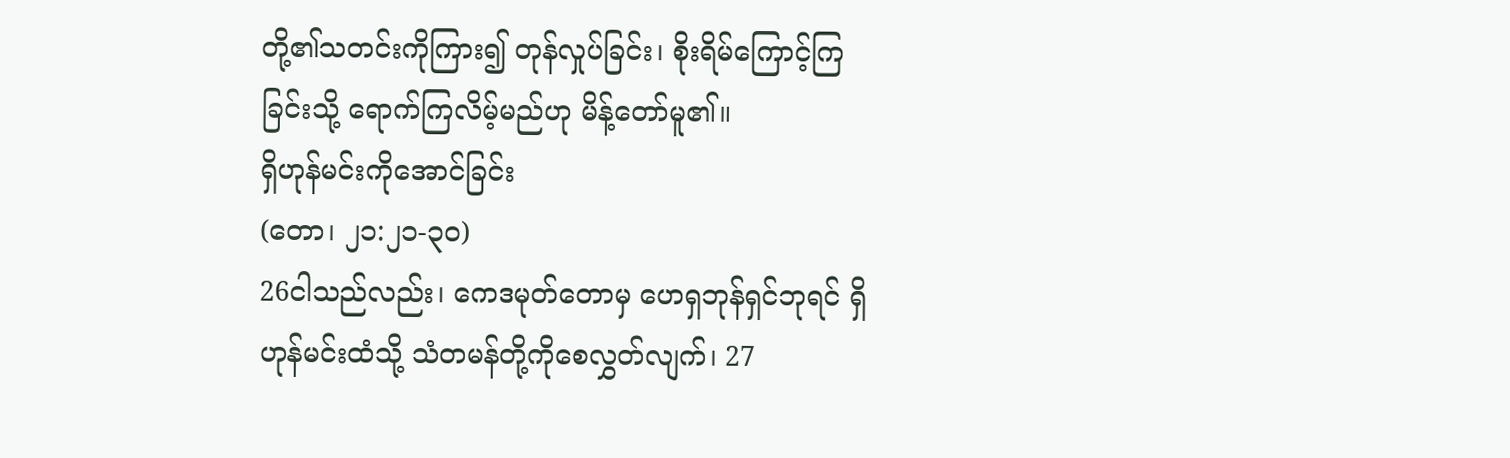တို့၏သတင်းကိုကြား၍ တုန်လှုပ်ခြင်း၊ စိုးရိမ်ကြောင့်ကြခြင်းသို့ ရောက်ကြလိမ့်မည်ဟု မိန့်တော်မူ၏။
ရှိဟုန်မင်းကိုအောင်ခြင်း
(တော၊ ၂၁:၂၁-၃၀)
26ငါသည်လည်း၊ ကေဒမုတ်တောမှ ဟေရှဘုန်ရှင်ဘုရင် ရှိဟုန်မင်းထံသို့ သံတမန်တို့ကိုစေလွှတ်လျက်၊ 27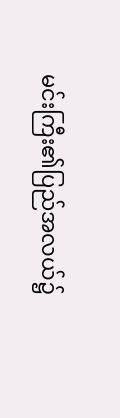မင်းကြီး၏ပြည်အလယ်၌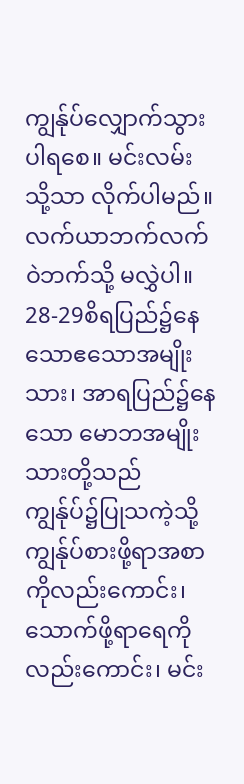ကျွန်ုပ်လျှောက်သွားပါရစေ။ မင်းလမ်းသို့သာ လိုက်ပါမည်။ လက်ယာဘက်လက်ဝဲဘက်သို့ မလွှဲပါ။ 28-29စိရပြည်၌နေသောဧသောအမျိုးသား၊ အာရပြည်၌နေသော မောဘအမျိုးသားတို့သည် ကျွန်ုပ်၌ပြုသကဲ့သို့ ကျွန်ုပ်စားဖို့ရာအစာကိုလည်းကောင်း၊ သောက်ဖို့ရာရေကိုလည်းကောင်း၊ မင်း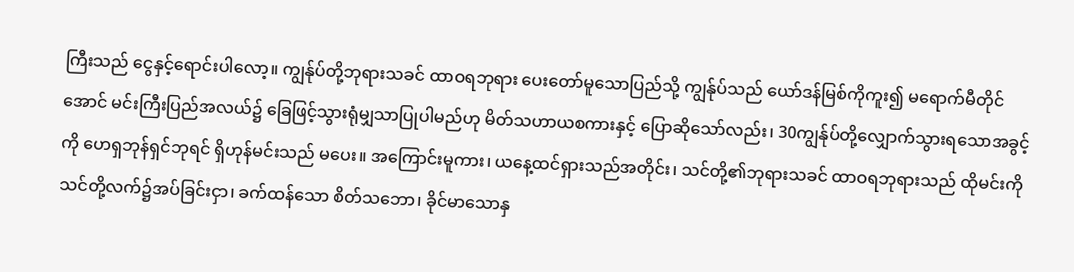ကြီးသည် ငွေနှင့်ရောင်းပါလော့။ ကျွန်ုပ်တို့ဘုရားသခင် ထာဝရဘုရား ပေးတော်မူသောပြည်သို့ ကျွန်ုပ်သည် ယော်ဒန်မြစ်ကိုကူး၍ မရောက်မီတိုင်အောင် မင်းကြီးပြည်အလယ်၌ ခြေဖြင့်သွားရုံမျှသာပြုပါမည်ဟု မိတ်သဟာယစကားနှင့် ပြောဆိုသော်လည်း၊ 30ကျွန်ုပ်တို့လျှောက်သွားရသောအခွင့်ကို ဟေရှဘုန်ရှင်ဘုရင် ရှိဟုန်မင်းသည် မပေး။ အကြောင်းမူကား၊ ယနေ့ထင်ရှားသည်အတိုင်း၊ သင်တို့၏ဘုရားသခင် ထာဝရဘုရားသည် ထိုမင်းကို သင်တို့လက်၌အပ်ခြင်းငှာ၊ ခက်ထန်သော စိတ်သဘော၊ ခိုင်မာသောနှ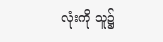လုံးကို သူ၌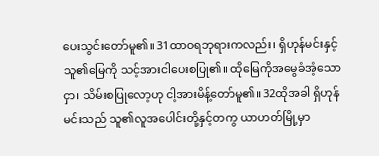ပေးသွင်းတော်မူ၏။ 31ထာဝရဘုရားကလည်း၊ ရှိဟုန်မင်းနှင့် သူ၏မြေကို သင့်အားငါပေးစပြု၏။ ထိုမြေကိုအမွေခံအံ့သောငှာ၊ သိမ်းစပြုလော့ဟု ငါ့အားမိန့်တော်မူ၏။ 32ထိုအခါ ရှိဟုန်မင်းသည် သူ၏လူအပေါင်းတို့နှင့်တကွ ယာဟတ်မြို့မှာ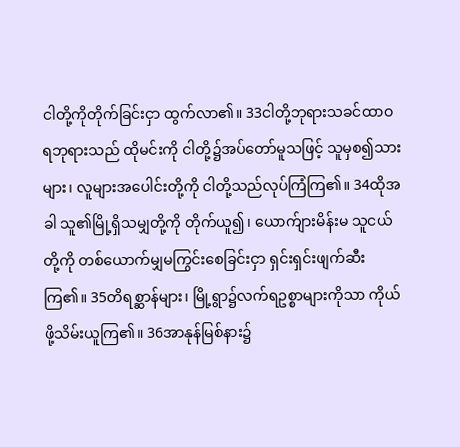ငါတို့ကိုတိုက်ခြင်းငှာ ထွက်လာ၏။ 33ငါတို့ဘုရားသခင်ထာဝရဘုရားသည် ထိုမင်းကို ငါတို့၌အပ်တော်မူသဖြင့် သူမှစ၍သားများ၊ လူများအပေါင်းတို့ကို ငါတို့သည်လုပ်ကြံကြ၏။ 34ထိုအခါ သူ၏မြို့ရှိသမျှတို့ကို တိုက်ယူ၍၊ ယောက်ျားမိန်းမ သူငယ်တို့ကို တစ်ယောက်မျှမကြွင်းစေခြင်းငှာ ရှင်းရှင်းဖျက်ဆီးကြ၏။ 35တိရစ္ဆာန်များ၊ မြို့ရွာ၌လက်ရဥစ္စာများကိုသာ ကိုယ်ဖို့သိမ်းယူကြ၏။ 36အာနုန်မြစ်နား၌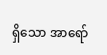ရှိသော အာရော်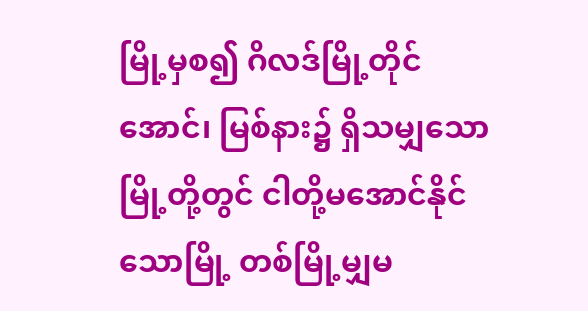မြို့မှစ၍ ဂိလဒ်မြို့တိုင်အောင်၊ မြစ်နား၌ ရှိသမျှသောမြို့တို့တွင် ငါတို့မအောင်နိုင်သောမြို့ တစ်မြို့မျှမ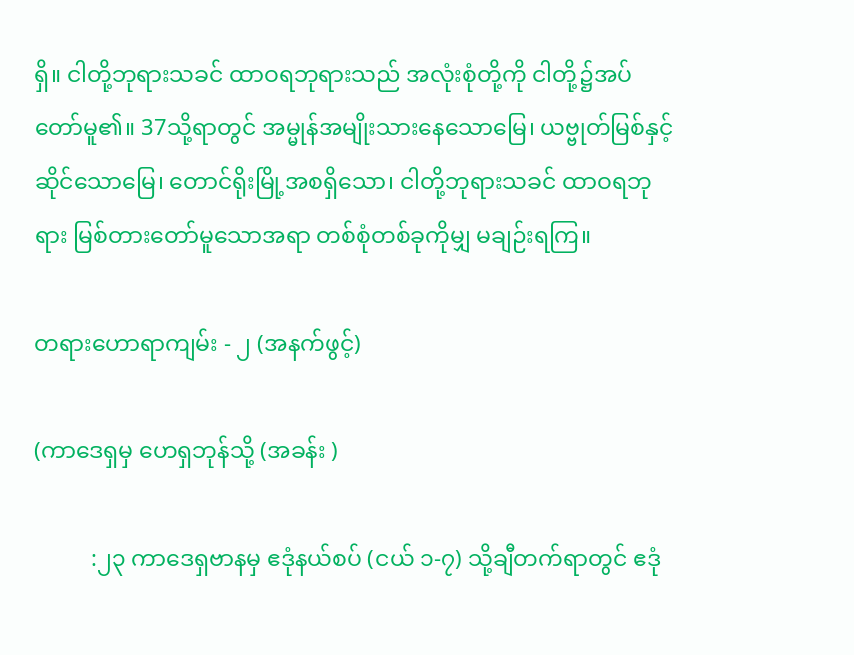ရှိ။ ငါတို့ဘုရားသခင် ထာဝရဘုရားသည် အလုံးစုံတို့ကို ငါတို့၌အပ်တော်မူ၏။ 37သို့ရာတွင် အမ္မုန်အမျိုးသားနေသောမြေ၊ ယဗ္ဗုတ်မြစ်နှင့်ဆိုင်သောမြေ၊ တောင်ရိုးမြို့အစရှိသော၊ ငါတို့ဘုရားသခင် ထာဝရဘုရား မြစ်တားတော်မူသောအရာ တစ်စုံတစ်ခုကိုမျှ မချဉ်းရကြ။

တရားဟောရာကျမ်း - ၂ (အနက်ဖွင့်)

(ကာဒေရှမှ ဟေရှဘုန်သို့ (အခန်း )

          :၂၃ ကာဒေရှဗာနမှ ဧဒုံနယ်စပ် (ငယ် ၁-၇) သို့ချီတက်ရာတွင် ဧဒုံ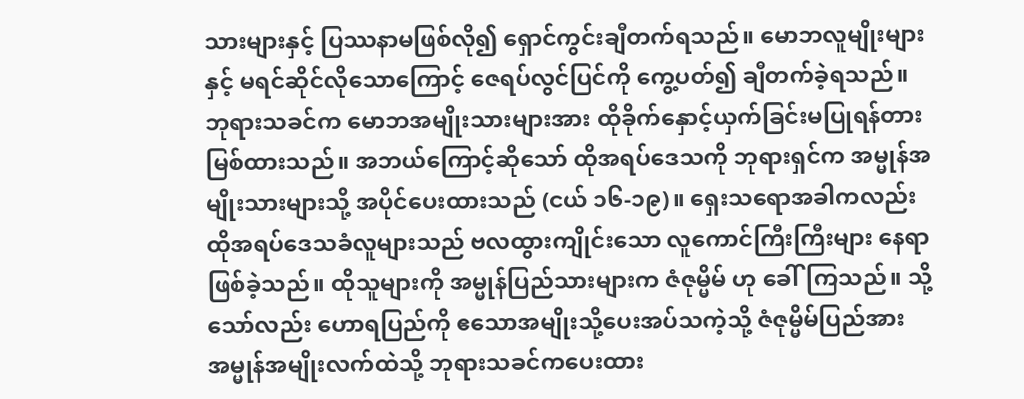သားများနှင့် ပြဿနာမဖြစ်လို၍ ရှောင်ကွင်းချီတက်ရသည်။ မောဘလူမျိုးများနှင့် မရင်ဆိုင်လိုသောကြောင့် ဇေရပ်လွင်ပြင်ကို ကွေ့ပတ်၍ ချီတက်ခဲ့ရသည်။ ဘုရားသခင်က မောဘအမျိုးသားများအား ထိုခိုက်နှောင့်ယှက်ခြင်းမပြုရန်တားမြစ်ထားသည်။ အဘယ်ကြောင့်ဆိုသော် ထိုအရပ်ဒေသကို ဘုရားရှင်က အမ္မုန်အမျိုးသားများသို့ အပိုင်ပေးထားသည် (ငယ် ၁၆-၁၉)။ ရှေးသရောအခါကလည်း ထိုအရပ်ဒေသခံလူများသည် ဗလထွားကျိုင်းသော လူကောင်ကြီးကြီးများ နေရာဖြစ်ခဲ့သည်။ ထိုသူများကို အမ္မုန်ပြည်သားများက ဇံဇုမ္မိမ် ဟု ခေါ်ကြသည်။ သို့သော်လည်း ဟောရပြည်ကို ဧသောအမျိုးသို့ပေးအပ်သကဲ့သို့ ဇံဇုမ္မိမ်ပြည်အား အမ္မုန်အမျိုးလက်ထဲသို့ ဘုရားသခင်ကပေးထား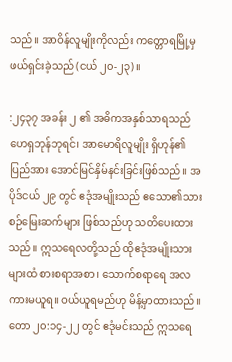သည်။ အာဝိန်လူမျိုးကိုလည်း ကတ္တောရမြို့မှ ဖယ်ရှင်းခဲ့သည် (ငယ် ၂၀-၂၃)။

:၂၄၃၇ အခန်း ၂ ၏ အဓိကအနှစ်သာရသည် ဟေရှဘုန်ဘုရင်၊ အာမောရိလူမျိုး ရှိဟုန်၏ပြည်အား အောင်မြင်နှိမ်နင်းခြင်းဖြစ်သည်။ အပိုဒ်ငယ် ၂၉ တွင် ဧဒုံအမျိုးသည် ဧသော၏သားစဉ်မြေးဆက်များ ဖြစ်သည်ဟု သတိပေးထားသည်။ ဣသရေလတို့သည် ထိုဧဒုံအမျိုးသားများထံ စားစရာအစာ၊ သောက်စရာရေ အလကားမယူရ။ ဝယ်ယူရမည်ဟု မိန့်မှာထားသည်။ တော ၂၀:၁၄-၂၂ တွင် ဧဒုံမင်းသည် ဣသရေ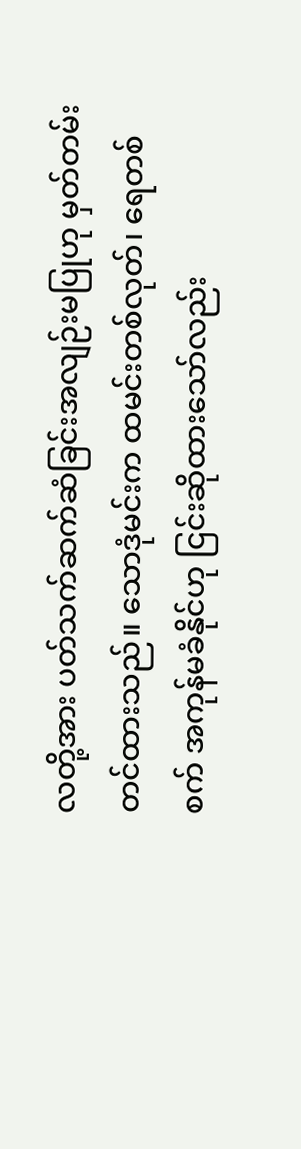လတို့အား ပတ်သက်ဆက်ဆံခြင်းအလျဉ်းမပြုဟု မှတ်တမ်းတင်ထားသည်။ သောဒုံမင်းက ထမင်းတစ်လုတ်၊ ရေတစ်စက် အကုန်မခံနိုင်ဟု ငြင်းဆိုထားသော်လည်း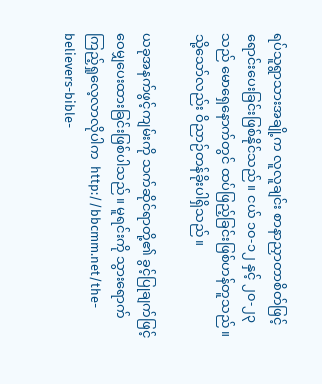ရပ်သူရွာသားအချို့က လူလူချင်း စာနာညှာတာစိတ်ဖြင့် ရောင်းပေးခြင်းဖြစ်နိုင်သည်။ ငယ် ၁၀-၁၂ နှင့် ၂၀-၂၃ သည် မောရှေနောက်တွင် ထပ်ဖြည့်ခြင်းဖြစ်ဟန်တူသည်။ သို့သော်လည်း ဝိညာဉ်တန်ခိုးပါရှိသည်။

ယခုအနက်ဖွင့်ကျမ်းကို သက်ဆိုင်ရာတို့၏ ခွင့်ပြုချက်ဖြင့် ဝေမျှပေးထားခြင်းဖြစ်ပါသည်။ မူရင်းကို သွားရောက်ကြည့်ရှုလေ့လာလိုပါက  http://bbcmm.net/the-believers-bible-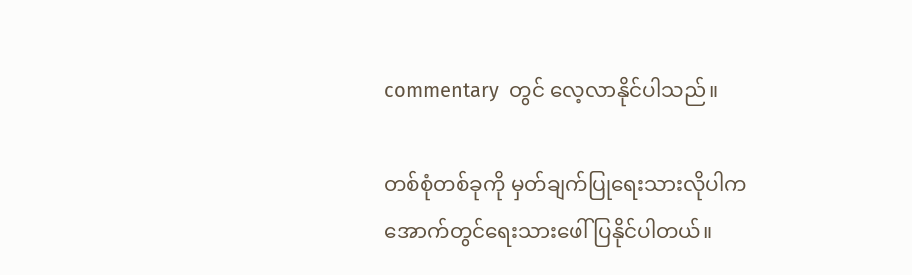commentary  တွင် လေ့လာနိုင်ပါသည်။

တစ်စုံတစ်ခုကို မှတ်ချက်ပြုရေးသားလိုပါက အောက်တွင်ရေးသားဖေါ်ပြနိုင်ပါတယ်။